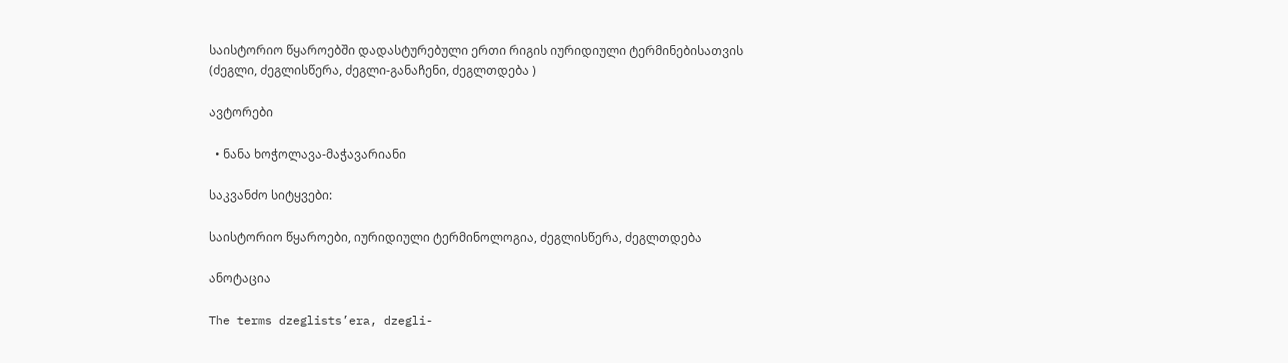საისტორიო წყაროებში დადასტურებული ერთი რიგის იურიდიული ტერმინებისათვის (ძეგლი, ძეგლისწერა, ძეგლი-განაჩენი, ძეგლთდება )

ავტორები

  • ნანა ხოჭოლავა-მაჭავარიანი

საკვანძო სიტყვები:

საისტორიო წყაროები, იურიდიული ტერმინოლოგია, ძეგლისწერა, ძეგლთდება

ანოტაცია

The terms dzeglists’era, dzegli-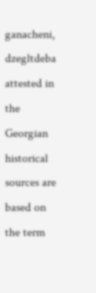ganacheni, dzegltdeba attested in the Georgian historical sources are based on the term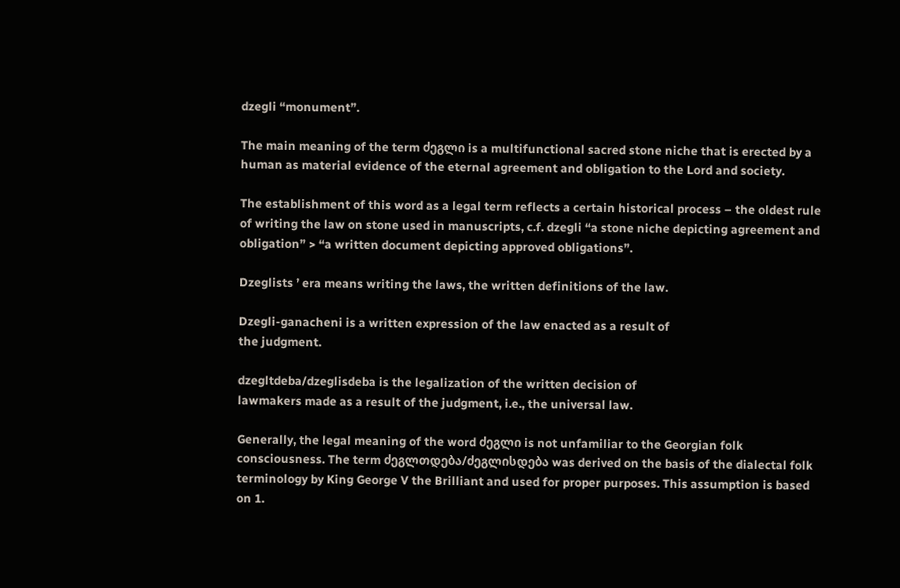dzegli “monument”.

The main meaning of the term ძეგლი is a multifunctional sacred stone niche that is erected by a human as material evidence of the eternal agreement and obligation to the Lord and society.

The establishment of this word as a legal term reflects a certain historical process – the oldest rule of writing the law on stone used in manuscripts, c.f. dzegli “a stone niche depicting agreement and obligation” > “a written document depicting approved obligations”.

Dzeglists ’ era means writing the laws, the written definitions of the law.

Dzegli-ganacheni is a written expression of the law enacted as a result of
the judgment.

dzegltdeba/dzeglisdeba is the legalization of the written decision of
lawmakers made as a result of the judgment, i.e., the universal law.

Generally, the legal meaning of the word ძეგლი is not unfamiliar to the Georgian folk consciousness. The term ძეგლთდება/ძეგლისდება was derived on the basis of the dialectal folk terminology by King George V the Brilliant and used for proper purposes. This assumption is based on 1.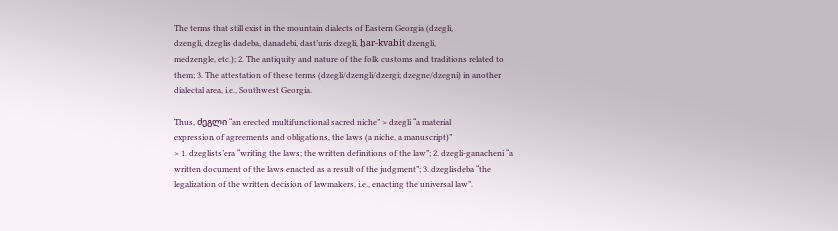The terms that still exist in the mountain dialects of Eastern Georgia (dzegli,
dzengli, dzeglis dadeba, danadebi, dast’uris dzegli, ẖar-kvabit dzengli,
medzengle, etc.); 2. The antiquity and nature of the folk customs and traditions related to them; 3. The attestation of these terms (dzegli/dzengli/dzergi; dzegne/dzegni) in another dialectal area, i.e., Southwest Georgia.

Thus, ძეგლი “an erected multifunctional sacred niche” > dzegli “a material
expression of agreements and obligations, the laws (a niche, a manuscript)”
> 1. dzeglists’era “writing the laws; the written definitions of the law”; 2. dzegli-ganacheni “a written document of the laws enacted as a result of the judgment”; 3. dzeglisdeba “the legalization of the written decision of lawmakers, i.e., enacting the universal law”.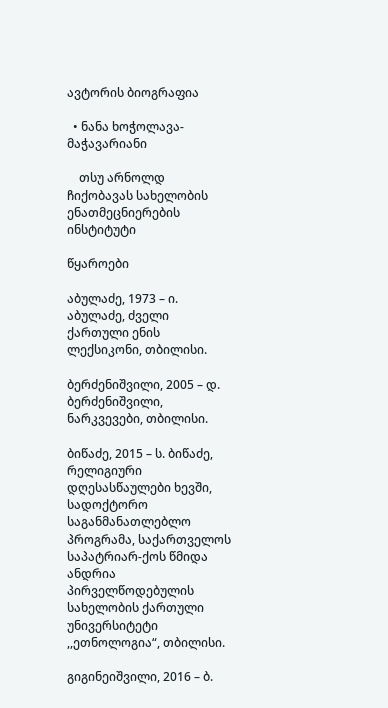ავტორის ბიოგრაფია

  • ნანა ხოჭოლავა-მაჭავარიანი

    თსუ არნოლდ ჩიქობავას სახელობის ენათმეცნიერების ინსტიტუტი

წყაროები

აბულაძე, 1973 – ი. აბულაძე, ძველი ქართული ენის ლექსიკონი, თბილისი.

ბერძენიშვილი, 2005 – დ. ბერძენიშვილი, ნარკვევები, თბილისი.

ბიწაძე, 2015 – ს. ბიწაძე, რელიგიური დღესასწაულები ხევში, სადოქტორო საგანმანათლებლო პროგრამა, საქართველოს საპატრიარ-ქოს წმიდა ანდრია პირველწოდებულის სახელობის ქართული უნივერსიტეტი ,,ეთნოლოგია“, თბილისი.

გიგინეიშვილი, 2016 – ბ.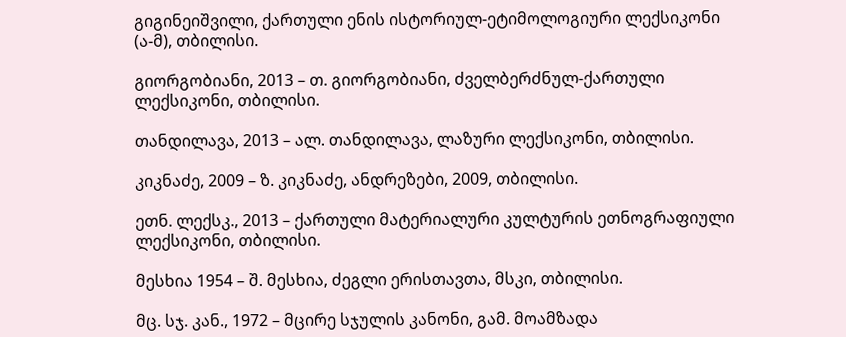გიგინეიშვილი, ქართული ენის ისტორიულ-ეტიმოლოგიური ლექსიკონი (ა-მ), თბილისი.

გიორგობიანი, 2013 – თ. გიორგობიანი, ძველბერძნულ-ქართული ლექსიკონი, თბილისი.

თანდილავა, 2013 – ალ. თანდილავა, ლაზური ლექსიკონი, თბილისი.

კიკნაძე, 2009 – ზ. კიკნაძე, ანდრეზები, 2009, თბილისი.

ეთნ. ლექსკ., 2013 – ქართული მატერიალური კულტურის ეთნოგრაფიული ლექსიკონი, თბილისი.

მესხია 1954 – შ. მესხია, ძეგლი ერისთავთა, მსკი, თბილისი.

მც. სჯ. კან., 1972 – მცირე სჯულის კანონი, გამ. მოამზადა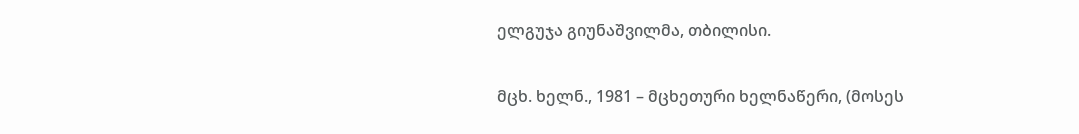ელგუჯა გიუნაშვილმა, თბილისი.

მცხ. ხელნ., 1981 – მცხეთური ხელნაწერი, (მოსეს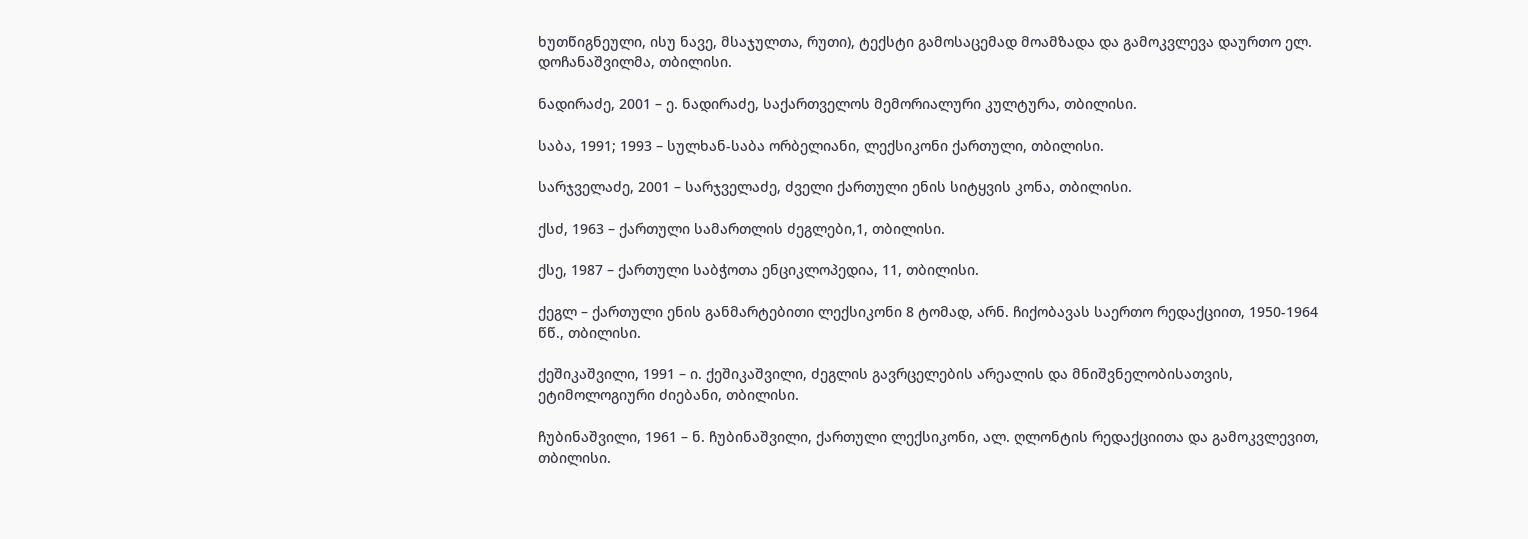ხუთწიგნეული, ისუ ნავე, მსაჯულთა, რუთი), ტექსტი გამოსაცემად მოამზადა და გამოკვლევა დაურთო ელ. დოჩანაშვილმა, თბილისი.

ნადირაძე, 2001 – ე. ნადირაძე, საქართველოს მემორიალური კულტურა, თბილისი.

საბა, 1991; 1993 – სულხან-საბა ორბელიანი, ლექსიკონი ქართული, თბილისი.

სარჯველაძე, 2001 – სარჯველაძე, ძველი ქართული ენის სიტყვის კონა, თბილისი.

ქსძ, 1963 – ქართული სამართლის ძეგლები,1, თბილისი.

ქსე, 1987 – ქართული საბჭოთა ენციკლოპედია, 11, თბილისი.

ქეგლ – ქართული ენის განმარტებითი ლექსიკონი 8 ტომად, არნ. ჩიქობავას საერთო რედაქციით, 1950-1964 წწ., თბილისი.

ქეშიკაშვილი, 1991 – ი. ქეშიკაშვილი, ძეგლის გავრცელების არეალის და მნიშვნელობისათვის, ეტიმოლოგიური ძიებანი, თბილისი.

ჩუბინაშვილი, 1961 – ნ. ჩუბინაშვილი, ქართული ლექსიკონი, ალ. ღლონტის რედაქციითა და გამოკვლევით, თბილისი.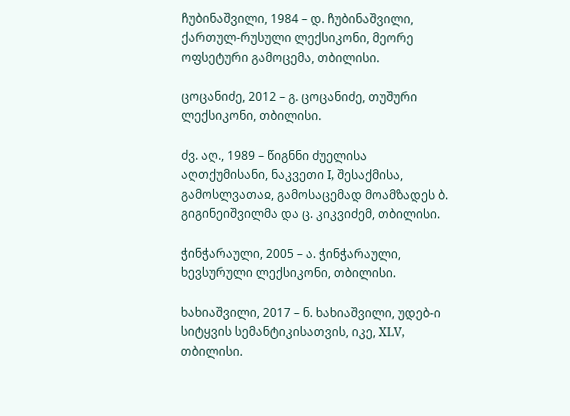ჩუბინაშვილი, 1984 – დ. ჩუბინაშვილი, ქართულ-რუსული ლექსიკონი, მეორე ოფსეტური გამოცემა, თბილისი.

ცოცანიძე, 2012 – გ. ცოცანიძე, თუშური ლექსიკონი, თბილისი.

ძვ. აღ., 1989 – წიგნნი ძუელისა აღთქუმისანი, ნაკვეთი I, შესაქმისა, გამოსლვათაჲ, გამოსაცემად მოამზადეს ბ. გიგინეიშვილმა და ც. კიკვიძემ, თბილისი.

ჭინჭარაული, 2005 – ა. ჭინჭარაული, ხევსურული ლექსიკონი, თბილისი.

ხახიაშვილი, 2017 – ნ. ხახიაშვილი, უდებ-ი სიტყვის სემანტიკისათვის, იკე, XLV, თბილისი.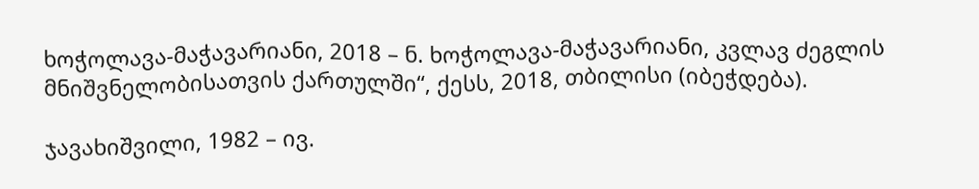ხოჭოლავა-მაჭავარიანი, 2018 – ნ. ხოჭოლავა-მაჭავარიანი, კვლავ ძეგლის მნიშვნელობისათვის ქართულში“, ქესს, 2018, თბილისი (იბეჭდება).

ჯავახიშვილი, 1982 – ივ.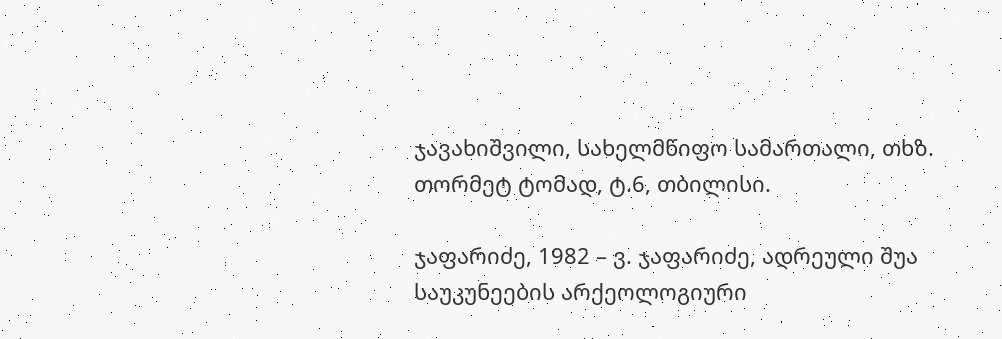ჯავახიშვილი, სახელმწიფო სამართალი, თხზ. თორმეტ ტომად, ტ.6, თბილისი.

ჯაფარიძე, 1982 – ვ. ჯაფარიძე, ადრეული შუა საუკუნეების არქეოლოგიური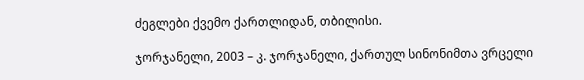ძეგლები ქვემო ქართლიდან, თბილისი.

ჯორჯანელი, 2003 – კ. ჯორჯანელი, ქართულ სინონიმთა ვრცელი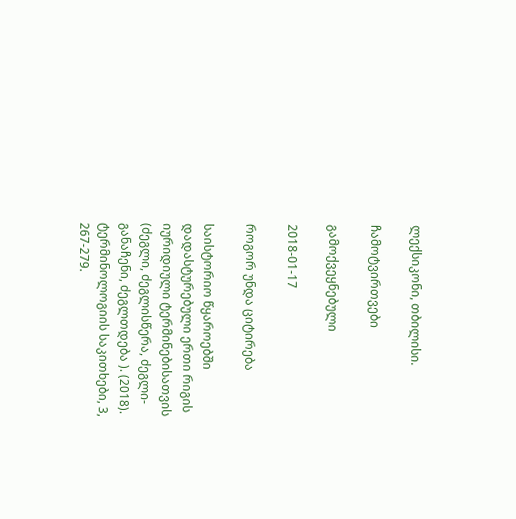ლექსიკონი, თბილისი.

ჩამოტვირთვები

გამოქვეყნებული

2018-01-17

როგორ უნდა ციტირება

საისტორიო წყაროებში დადასტურებული ერთი რიგის იურიდიული ტერმინებისათვის (ძეგლი, ძეგლისწერა, ძეგლი-განაჩენი, ძეგლთდება ). (2018). ტერმინოლოგიის საკითხები, 3, 267-279.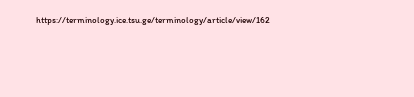https://terminology.ice.tsu.ge/terminology/article/view/162